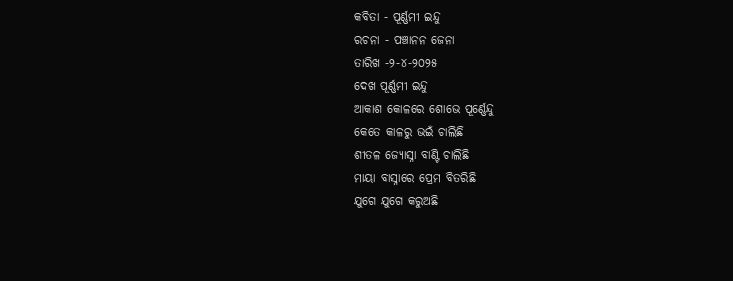କବିତା - ପୂର୍ଣ୍ଣମୀ ଇନ୍ଦୁ
ରଚନା - ପଞ୍ଚାନନ ଜେନା
ତାରିଖ -୨-୪-୨୦୨୫
ଦେଖ ପୂର୍ଣ୍ଣମୀ ଇନ୍ଦୁ
ଆକାଶ କୋଳରେ ଶୋଭେ ପୂର୍ଣ୍ଣେନ୍ଦୁ
କେତେ କାଳରୁ ଭଇଁ ଚାଲିଛି
ଶୀତଳ ଜ୍ୟୋସ୍ନା ବାଣ୍ଟି ଚାଲିଛି
ମାୟା ବାସ୍ନାରେ ପ୍ରେମ ବିତରିଛି
ଯୁଗେ ଯୁଗେ କରୁଅଛି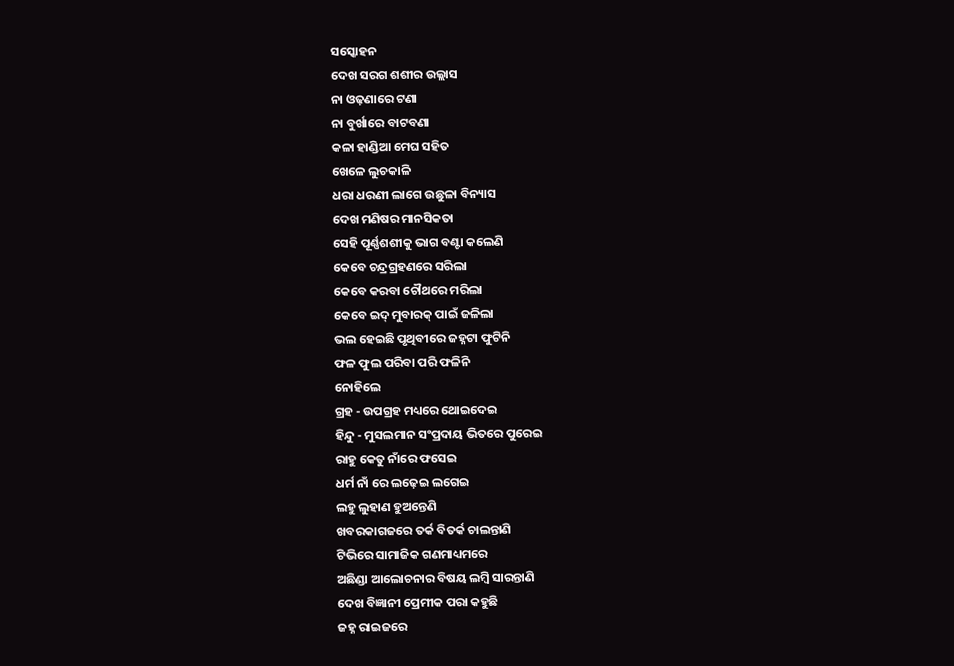ସସ୍କୋହନ
ଦେଖ ସରଗ ଶଶୀର ଉଲ୍ଲାସ
ନା ଓଢ଼ଣାରେ ଟଣା
ନା ବୁର୍ଖାରେ ବାଟବଣା
କଳା ହାଣ୍ଡିଆ ମେଘ ସହିତ
ଖେଳେ ଲୁଚକାଳି
ଧରା ଧରଣୀ ଲାଗେ ଉଛୁଳା ବିନ୍ୟାସ
ଦେଖ ମଣିଷର ମାନସିକତା
ସେହି ପୂର୍ଣ୍ଣଶଶୀକୁ ଭାଗ ବଣ୍ଟା କଲେଣି
କେବେ ଚନ୍ଦ୍ରଗ୍ରହଣରେ ସରିଲା
କେବେ କରବା ଚୌଥରେ ମରିଲା
କେବେ ଇଦ୍ ମୁବାରକ୍ ପାଇଁ ଜଳିଲା
ଭଲ ହେଇଛି ପୃଥିବୀରେ ଜହ୍ନଟା ଫୁଟିନି
ଫଳ ଫୁଲ ପରିବା ପରି ଫଳିନି
ନୋହିଲେ
ଗ୍ରହ - ଉପଗ୍ରହ ମଧ୍ୟରେ ଥୋଇଦେଇ
ହିନ୍ଦୁ - ମୁସଲମାନ ସଂପ୍ରଦାୟ ଭିତରେ ପୁରେଇ
ରାହୁ କେତୁ ନାଁରେ ଫସେଇ
ଧର୍ମ ନାଁ ରେ ଲଢ଼େଇ ଲଗେଇ
ଲହୁ ଲୁହାଣ ହୁଅନ୍ତେଣି
ଖବରକାଗଜରେ ତର୍କ ବିତର୍କ ଚାଲନ୍ତାଣି
ଟିଭିରେ ସାମାଜିକ ଗଣମାଧ୍ୟମରେ
ଅଛିଣ୍ଡା ଆଲୋଚନାର ବିଷୟ ଲମ୍ବି ସାରନ୍ତାଣି
ଦେଖ ବିଜ୍ଞାନୀ ପ୍ରେମୀକ ପରା କହୁଛି
ଜହ୍ନ ରାଇଜରେ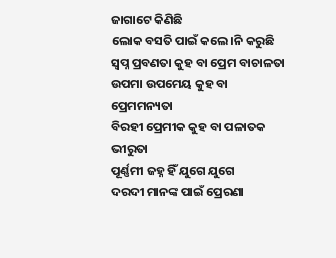ଜାଗାଟେ କିଣିଛି
ଲୋକ ବସତି ପାଇଁ କଲେ।ନି କରୁଛି
ସ୍ବପ୍ନ ପ୍ରବଣତା କୁହ ବା ପ୍ରେମ ବାଚାଳତା
ଉପମା ଉପମେୟ କୁହ ବା ପ୍ରେମମନ୍ୟତା
ବିରହୀ ପ୍ରେମୀକ କୁହ ବା ପଳାତକ ଭୀରୁତା
ପୂର୍ଣ୍ଣମୀ ଜହ୍ନ ହିଁ ଯୁଗେ ଯୁଗେ
ଦରଦୀ ମାନଙ୍କ ପାଇଁ ପ୍ରେରଣା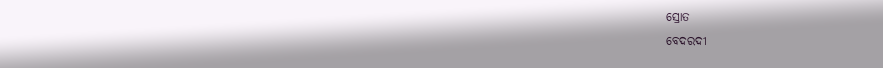ସ୍ରୋତ
ବେଦରଦୀ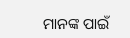ମାନଙ୍କ ପାଇଁ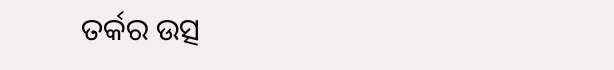ତର୍କର ଉତ୍ସ